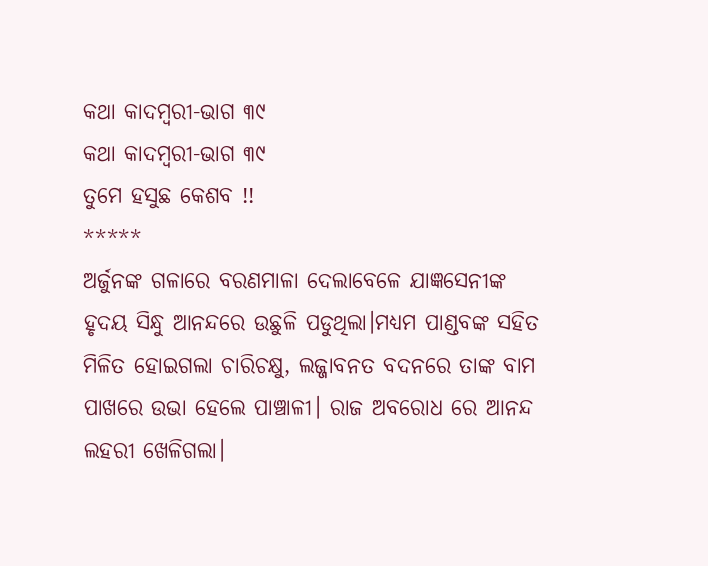କଥା କାଦମ୍ବରୀ-ଭାଗ ୩୯
କଥା କାଦମ୍ବରୀ-ଭାଗ ୩୯
ତୁମେ ହସୁଛ କେଶବ !!
*****
ଅର୍ଜୁନଙ୍କ ଗଳାରେ ବରଣମାଳା ଦେଲାବେଳେ ଯାଜ୍ଞସେନୀଙ୍କ ହୃଦୟ ସିନ୍ଧୁ ଆନନ୍ଦରେ ଉଛୁଳି ପଡୁଥିଲା।ମଧ୍ୟମ ପାଣ୍ଡବଙ୍କ ସହିତ ମିଳିତ ହୋଇଗଲା ଚାରିଚକ୍ଷୁ, ଲଜ୍ଜାବନତ ବଦନରେ ତାଙ୍କ ବାମ ପାଖରେ ଉଭା ହେଲେ ପାଞ୍ଚାଳୀ। ରାଜ ଅବରୋଧ ରେ ଆନନ୍ଦ ଲହରୀ ଖେଳିଗଲା।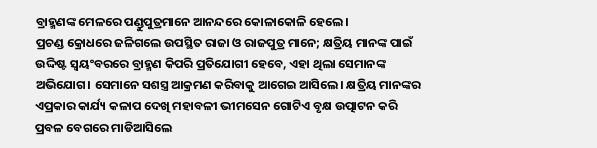ବ୍ରାହ୍ମଣଙ୍କ ମେଳରେ ପଣ୍ଡୁପୁତ୍ରମାନେ ଆନନ୍ଦରେ କୋଳାକୋଳି ହେଲେ।
ପ୍ରଚଣ୍ଡ କ୍ରୋଧରେ ଜଳିଗଲେ ଉପସ୍ଥିତ ରାଜା ଓ ରାଜପୁତ୍ର ମାନେ; କ୍ଷତ୍ରିୟ ମାନଙ୍କ ପାଇଁ ଉଦ୍ଦିଷ୍ଟ ସ୍ବୟଂବରରେ ବ୍ରାହ୍ମଣ କିପରି ପ୍ରତିଯୋଗୀ ହେବେ, ଏହା ଥିଲା ସେମାନଙ୍କ ଅଭିଯୋଗ। ସେମାନେ ସଶସ୍ତ୍ର ଆକ୍ରମଣ କରିବାକୁ ଆଗେଇ ଆସିଲେ। କ୍ଷତ୍ରିୟ ମାନଙ୍କର ଏପ୍ରକାର କାର୍ଯ୍ୟ କଳାପ ଦେଖି ମହାବଳୀ ଭୀମସେନ ଗୋଟିଏ ବୃକ୍ଷ ଉତ୍ପାଟନ କରି ପ୍ରବଳ ବେଗରେ ମାଡିଆସିଲେ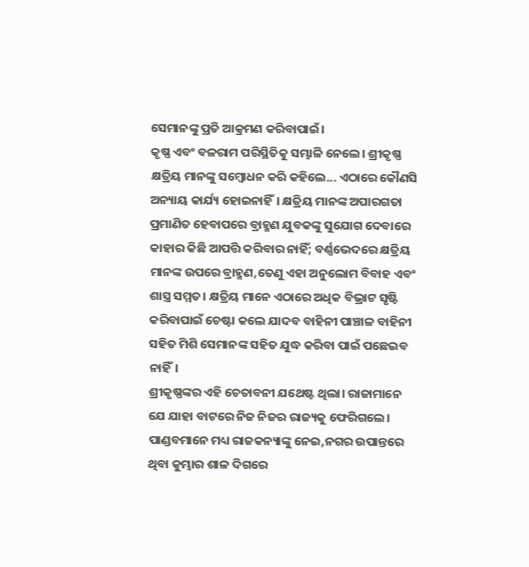ସେମାନଙ୍କୁ ପ୍ରତି ଆକ୍ରମଣ କରିବାପାଇଁ।
କୃଷ୍ଣ ଏବଂ ବଳରାମ ପରିସ୍ଥିତିକୁ ସମ୍ଭାଳି ନେଲେ। ଶ୍ରୀକୃଷ୍ଣ କ୍ଷତ୍ରିୟ ମାନଙ୍କୁ ସମ୍ବୋଧନ କରି କହିଲେ... ଏଠାରେ କୌଣସି ଅନ୍ୟାୟ କାର୍ଯ୍ୟ ହୋଇନାହିଁ। କ୍ଷତ୍ରିୟ ମାନଙ୍କ ଅପାରଗତା ପ୍ରମାଣିତ ହେବାପରେ ବ୍ରାହ୍ମଣ ଯୁବକଙ୍କୁ ସୁଯୋଗ ଦେବାରେ କାହାର କିଛି ଆପତ୍ତି କରିବାର ନାହିଁ; ବର୍ଣ୍ଣଭେଦରେ କ୍ଷତ୍ରିୟ ମାନଙ୍କ ଉପରେ ବ୍ରାହ୍ମଣ,ତେଣୁ ଏହା ଅନୁଲୋମ ବିବାହ ଏବଂ ଶାସ୍ତ୍ର ସମ୍ମତ। କ୍ଷତ୍ରିୟ ମାନେ ଏଠାରେ ଅଧିକ ବିଭ୍ରାଟ ସୃଷ୍ଟି କରିବାପାଇଁ ଚେଷ୍ଟା କଲେ ଯାଦବ ବାହିନୀ ପାଞ୍ଚାଳ ବାହିନୀ ସହିତ ମିଶି ସେମାନଙ୍କ ସହିତ ଯୁଦ୍ଧ କରିବା ପାଇଁ ପଛେଇବ ନାହିଁ।
ଶ୍ରୀକୃଷ୍ଣଙ୍କର ଏହି ଚେତାବନୀ ଯଥେଷ୍ଟ ଥିଲା। ରାଜାମାନେ ଯେ ଯାହା ବାଟରେ ନିଜ ନିଜର ରାଜ୍ୟକୁ ଫେରିଗଲେ। ପାଣ୍ଡବମାନେ ମଧ୍ୟ ରାଜକନ୍ୟାଙ୍କୁ ନେଇ,ନଗର ଉପାନ୍ତରେ ଥିବା କୁମ୍ଭାର ଶାଳ ଦିଗରେ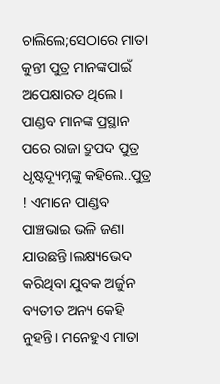ଚାଲିଲେ;ସେଠାରେ ମାତା କୁନ୍ତୀ ପୁତ୍ର ମାନଙ୍କପାଇଁ ଅପେକ୍ଷାରତ ଥିଲେ।
ପାଣ୍ଡବ ମାନଙ୍କ ପ୍ରସ୍ଥାନ ପରେ ରାଜା ଦ୍ରୁପଦ ପୁତ୍ର ଧୃଷ୍ଟଦ୍ୟୂମ୍ନଙ୍କୁ କହିଲେ..ପୁତ୍ର ! ଏମାନେ ପାଣ୍ଡବ ପାଞ୍ଚଭାଇ ଭଳି ଜଣା ଯାଉଛନ୍ତି।ଲକ୍ଷ୍ୟଭେଦ କରିଥିବା ଯୁବକ ଅର୍ଜୁନ ବ୍ୟତୀତ ଅନ୍ୟ କେହି ନୁହନ୍ତି। ମନେହୁଏ ମାତା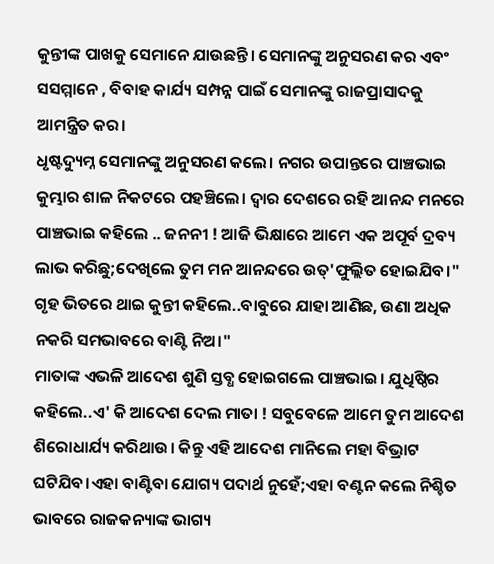କୁନ୍ତୀଙ୍କ ପାଖକୁ ସେମାନେ ଯାଉଛନ୍ତି। ସେମାନଙ୍କୁ ଅନୁସରଣ କର ଏବଂ ସସମ୍ମାନେ , ବିବାହ କାର୍ଯ୍ୟ ସମ୍ପନ୍ନ ପାଇଁ ସେମାନଙ୍କୁ ରାଜପ୍ରାସାଦକୁ ଆମନ୍ତ୍ରିତ କର।
ଧୃଷ୍ଟଦ୍ୟୁମ୍ନ ସେମାନଙ୍କୁ ଅନୁସରଣ କଲେ। ନଗର ଉପାନ୍ତରେ ପାଞ୍ଚଭାଇ କୁମ୍ଭାର ଶାଳ ନିକଟରେ ପହଞ୍ଚିଲେ। ଦ୍ବାର ଦେଶରେ ରହି ଆନନ୍ଦ ମନରେ ପାଞ୍ଚଭାଇ କହିଲେ .. ଜନନୀ ! ଆଜି ଭିକ୍ଷାରେ ଆମେ ଏକ ଅପୂର୍ବ ଦ୍ରବ୍ୟ ଲାଭ କରିଛୁ;ଦେଖିଲେ ତୁମ ମନ ଆନନ୍ଦରେ ଉତ୍'ଫୁଲ୍ଲିତ ହୋଇଯିବ।"
ଗୃହ ଭିତରେ ଥାଇ କୁନ୍ତୀ କହିଲେ..ବାବୁରେ ଯାହା ଆଣିଛ, ଉଣା ଅଧିକ ନକରି ସମଭାବରେ ବାଣ୍ଟି ନିଅ।"
ମାତାଙ୍କ ଏଭଳି ଆଦେଶ ଶୁଣି ସ୍ତବ୍ଧ ହୋଇଗଲେ ପାଞ୍ଚଭାଇ। ଯୁଧିଷ୍ଠିର କହିଲେ..ଏ' କି ଆଦେଶ ଦେଲ ମାତା ! ସବୁବେଳେ ଆମେ ତୁମ ଆଦେଶ ଶିରୋଧାର୍ଯ୍ୟ କରିଥାଉ। କିନ୍ତୁ ଏହି ଆଦେଶ ମାନିଲେ ମହା ବିଭ୍ରାଟ ଘଟିଯିବ।ଏହା ବାଣ୍ଟିବା ଯୋଗ୍ୟ ପଦାର୍ଥ ନୁହେଁ;ଏହା ବଣ୍ଟନ କଲେ ନିଶ୍ଚିତ ଭାବରେ ରାଜକନ୍ୟାଙ୍କ ଭାଗ୍ୟ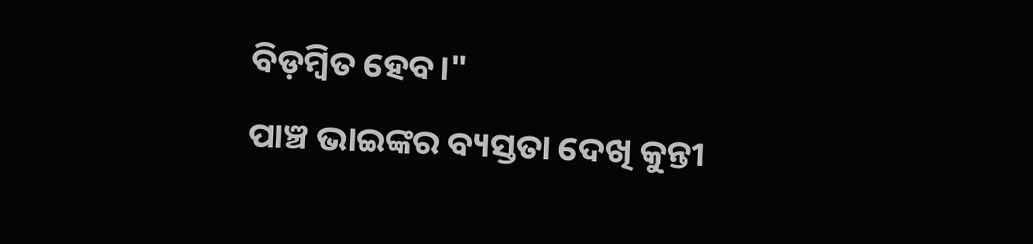ବିଡ଼ମ୍ବିତ ହେବ।"
ପାଞ୍ଚ ଭାଇଙ୍କର ବ୍ୟସ୍ତତା ଦେଖି କୁନ୍ତୀ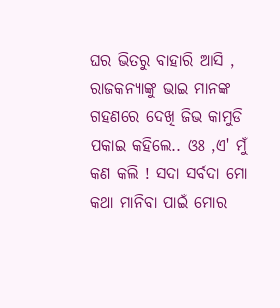ଘର ଭିତରୁ ବାହାରି ଆସି , ରାଜକନ୍ୟାଙ୍କୁ ଭାଇ ମାନଙ୍କ ଗହଣରେ ଦେଖି ଜିଭ କାମୁଡି ପକାଇ କହିଲେ.. ଓଃ ,ଏ' ମୁଁ କଣ କଲି ! ସଦା ସର୍ବଦା ମୋ କଥା ମାନିବା ପାଇଁ ମୋର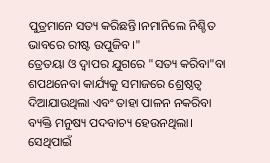ପୁତ୍ରମାନେ ସତ୍ୟ କରିଛନ୍ତି।ନମାନିଲେ ନିଶ୍ଚିତ ଭାବରେ ରୀଷ୍ଟ ଉପୁଜିବ।"
ତ୍ରେତୟା ଓ ଦ୍ଵାପର ଯୁଗରେ "ସତ୍ୟ କରିବା"ବା ଶପଥନେବା କାର୍ଯ୍ୟକୁ ସମାଜରେ ଶ୍ରେଷ୍ଠତ୍ବ ଦିଆଯାଉଥିଲା ଏବଂ ତାହା ପାଳନ ନକରିବା ବ୍ୟକ୍ତି ମନୁଷ୍ୟ ପଦବାଚ୍ୟ ହେଉନଥିଲା। ସେଥିପାଇଁ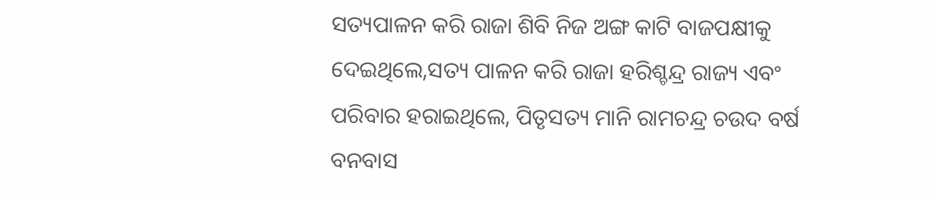ସତ୍ୟପାଳନ କରି ରାଜା ଶିବି ନିଜ ଅଙ୍ଗ କାଟି ବାଜପକ୍ଷୀକୁ ଦେଇଥିଲେ,ସତ୍ୟ ପାଳନ କରି ରାଜା ହରିଶ୍ଚନ୍ଦ୍ର ରାଜ୍ୟ ଏବଂ ପରିବାର ହରାଇଥିଲେ, ପିତୃସତ୍ୟ ମାନି ରାମଚନ୍ଦ୍ର ଚଉଦ ବର୍ଷ ବନବାସ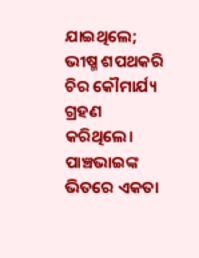ଯାଇଥିଲେ; ଭୀଷ୍ମ ଶପଥକରି ଚିର କୌମାର୍ଯ୍ୟ ଗ୍ରହଣ କରିଥିଲେ।
ପାଞ୍ଚଭାଇଙ୍କ ଭିତରେ ଏକତା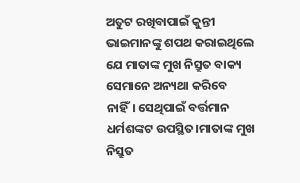ଅତୁଟ ରଖିବାପାଇଁ କୁନ୍ତୀ ଭାଇମାନଙ୍କୁ ଶପଥ କରାଇଥିଲେ ଯେ ମାତାଙ୍କ ମୁଖ ନିସ୍ରୁତ ବାକ୍ୟ ସେମାନେ ଅନ୍ୟଥା କରିବେ ନାହିଁ। ସେଥିପାଇଁ ବର୍ତ୍ତମାନ ଧର୍ମଶଙ୍କଟ ଉପସ୍ଥିତ।ମାତାଙ୍କ ମୁଖ ନିସ୍ରୁତ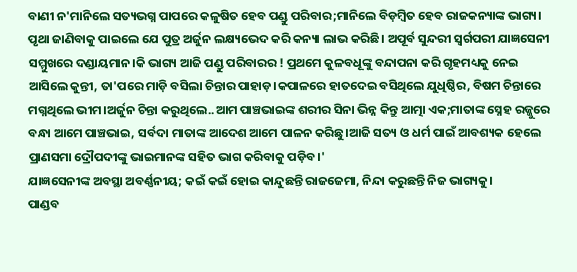ବାଣୀ ନ'ମାନିଲେ ସତ୍ୟଭଗ୍ନ ପାପରେ କଳୁଷିତ ହେବ ପଣ୍ଡୁ ପରିବାର;ମାନିଲେ ବିଡ଼ମ୍ବିତ ହେବ ରାଜକନ୍ୟାଙ୍କ ଭାଗ୍ୟ।
ପୃଥା ଜାଣିବାକୁ ପାଇଲେ ଯେ ପୁତ୍ର ଅର୍ଜୁନ ଲକ୍ଷ୍ୟଭେଦ କରି କନ୍ୟା ଲାଭ କରିଛି। ଅପୂର୍ବ ସୁନ୍ଦରୀ ସ୍ବର୍ଗପରୀ ଯାଜ୍ଞସେନୀ ସମ୍ମୁଖରେ ଦଣ୍ଡାୟମାନ।କି ଭାଗ୍ୟ ଆଜି ପଣ୍ଡୁ ପରିବାରର ! ପ୍ରଥମେ କୁଳବଧୂଙ୍କୁ ବନ୍ଦାପନା କରି ଗୃହମଧ୍ୟକୁ ନେଇ ଆସିଲେ କୁନ୍ତୀ, ତା'ପରେ ମାଡ଼ି ବସିଲା ଚିନ୍ତାର ପାହାଡ଼।କପାଳରେ ହାତଦେଇ ବସିଥିଲେ ଯୁଧିଷ୍ଠିର, ବିଷମ ଚିନ୍ତାରେ ମଗ୍ନଥିଲେ ଭୀମ।ଅର୍ଜୁନ ଚିନ୍ତା କରୁଥିଲେ..ଆମ ପାଞ୍ଚଭାଇଙ୍କ ଶରୀର ସିନା ଭିନ୍ନ କିନ୍ତୁ ଆତ୍ମା ଏକ;ମାତାଙ୍କ ସ୍ନେହ ରଜ୍ଜୁରେ ବନ୍ଧା ଆମେ ପାଞ୍ଚଭାଇ, ସର୍ବଦା ମାତାଙ୍କ ଆଦେଶ ଆମେ ପାଳନ କରିଛୁ।ଆଜି ସତ୍ୟ ଓ ଧର୍ମ ପାଇଁ ଆବଶ୍ୟକ ହେଲେ ପ୍ରାଣସମା ଦ୍ରୌପଦୀଙ୍କୁ ଭାଇମାନଙ୍କ ସହିତ ଭାଗ କରିବାକୁ ପଡ଼ିବ।'
ଯାଜ୍ଞସେନୀଙ୍କ ଅବସ୍ଥା ଅବର୍ଣ୍ଣନୀୟ; କଇଁ କଇଁ ହୋଇ କାନ୍ଦୁଛନ୍ତି ରାଜଜେମା, ନିନ୍ଦା କରୁଛନ୍ତି ନିଜ ଭାଗ୍ୟକୁ।
ପାଣ୍ଡବ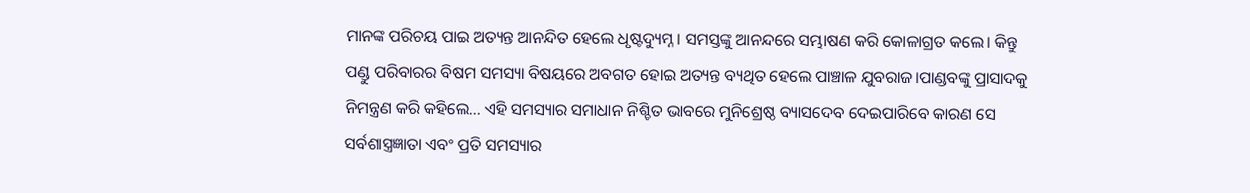ମାନଙ୍କ ପରିଚୟ ପାଇ ଅତ୍ୟନ୍ତ ଆନନ୍ଦିତ ହେଲେ ଧୃଷ୍ଟଦ୍ୟୁମ୍ନ। ସମସ୍ତଙ୍କୁ ଆନନ୍ଦରେ ସମ୍ଭାଷଣ କରି କୋଳାଗ୍ରତ କଲେ। କିନ୍ତୁ ପଣ୍ଡୁ ପରିବାରର ବିଷମ ସମସ୍ୟା ବିଷୟରେ ଅବଗତ ହୋଇ ଅତ୍ୟନ୍ତ ବ୍ୟଥିତ ହେଲେ ପାଞ୍ଚାଳ ଯୁବରାଜ।ପାଣ୍ଡବଙ୍କୁ ପ୍ରାସାଦକୁ ନିମନ୍ତ୍ରଣ କରି କହିଲେ... ଏହି ସମସ୍ୟାର ସମାଧାନ ନିଶ୍ଚିତ ଭାବରେ ମୁନିଶ୍ରେଷ୍ଠ ବ୍ୟାସଦେବ ଦେଇପାରିବେ କାରଣ ସେ ସର୍ବଶାସ୍ତ୍ରଜ୍ଞାତା ଏବଂ ପ୍ରତି ସମସ୍ୟାର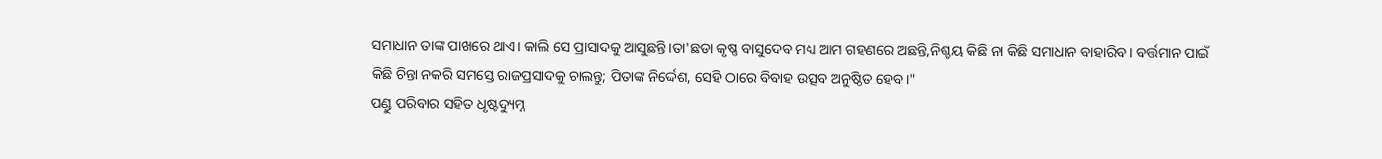ସମାଧାନ ତାଙ୍କ ପାଖରେ ଥାଏ। କାଲି ସେ ପ୍ରାସାଦକୁ ଆସୁଛନ୍ତି।ତା'ଛଡା କୃଷ୍ଣ ବାସୁଦେବ ମଧ୍ୟ ଆମ ଗହଣରେ ଅଛନ୍ତି,ନିଶ୍ଚୟ କିଛି ନା କିଛି ସମାଧାନ ବାହାରିବ। ବର୍ତ୍ତମାନ ପାଇଁ କିଛି ଚିନ୍ତା ନକରି ସମସ୍ତେ ରାଜପ୍ରସାଦକୁ ଚାଲନ୍ତୁ; ପିତାଙ୍କ ନିର୍ଦ୍ଦେଶ, ସେହି ଠାରେ ବିବାହ ଉତ୍ସବ ଅନୁଷ୍ଠିତ ହେବ।"
ପଣ୍ଡୁ ପରିବାର ସହିତ ଧୃଷ୍ଟଦ୍ୟୁମ୍ନ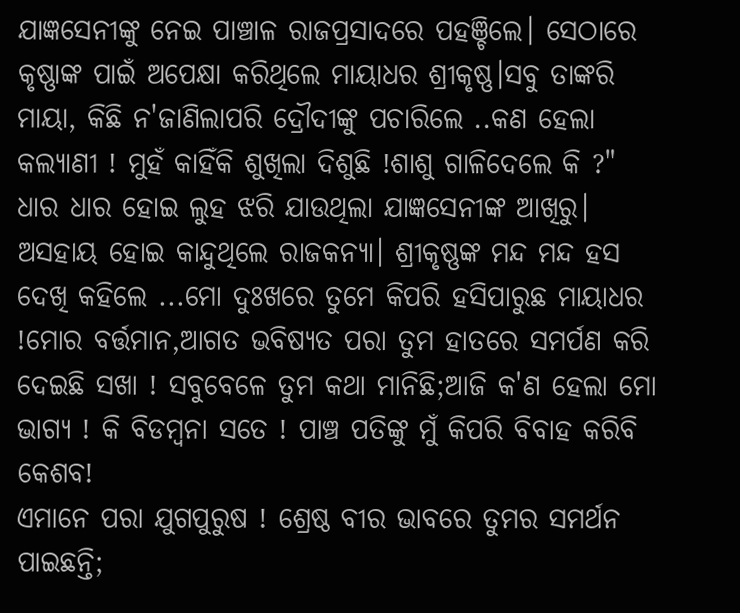ଯାଜ୍ଞସେନୀଙ୍କୁ ନେଇ ପାଞ୍ଚାଳ ରାଜପ୍ରସାଦରେ ପହଞ୍ଚିଲେ। ସେଠାରେ କୃଷ୍ଣାଙ୍କ ପାଇଁ ଅପେକ୍ଷା କରିଥିଲେ ମାୟାଧର ଶ୍ରୀକୃଷ୍ଣ।ସବୁ ତାଙ୍କରି ମାୟା, କିଛି ନ'ଜାଣିଲାପରି ଦ୍ରୌଦୀଙ୍କୁ ପଚାରିଲେ ..କଣ ହେଲା କଲ୍ୟାଣୀ ! ମୁହଁ କାହିଁକି ଶୁଖିଲା ଦିଶୁଛି !ଶାଶୁ ଗାଳିଦେଲେ କି ?"
ଧାର ଧାର ହୋଇ ଲୁହ ଝରି ଯାଉଥିଲା ଯାଜ୍ଞସେନୀଙ୍କ ଆଖିରୁ। ଅସହାୟ ହୋଇ କାନ୍ଦୁଥିଲେ ରାଜକନ୍ୟା। ଶ୍ରୀକୃଷ୍ଣଙ୍କ ମନ୍ଦ ମନ୍ଦ ହସ ଦେଖି କହିଲେ ...ମୋ ଦୁଃଖରେ ତୁମେ କିପରି ହସିପାରୁଛ ମାୟାଧର !ମୋର ବର୍ତ୍ତମାନ,ଆଗତ ଭବିଷ୍ୟତ ପରା ତୁମ ହାତରେ ସମର୍ପଣ କରି ଦେଇଛି ସଖା ! ସବୁବେଳେ ତୁମ କଥା ମାନିଛି;ଆଜି କ'ଣ ହେଲା ମୋ ଭାଗ୍ୟ ! କି ବିଡମ୍ବନା ସତେ ! ପାଞ୍ଚ ପତିଙ୍କୁ ମୁଁ କିପରି ବିବାହ କରିବି କେଶବ!
ଏମାନେ ପରା ଯୁଗପୁରୁଷ ! ଶ୍ରେଷ୍ଠ ବୀର ଭାବରେ ତୁମର ସମର୍ଥନ ପାଇଛନ୍ତି;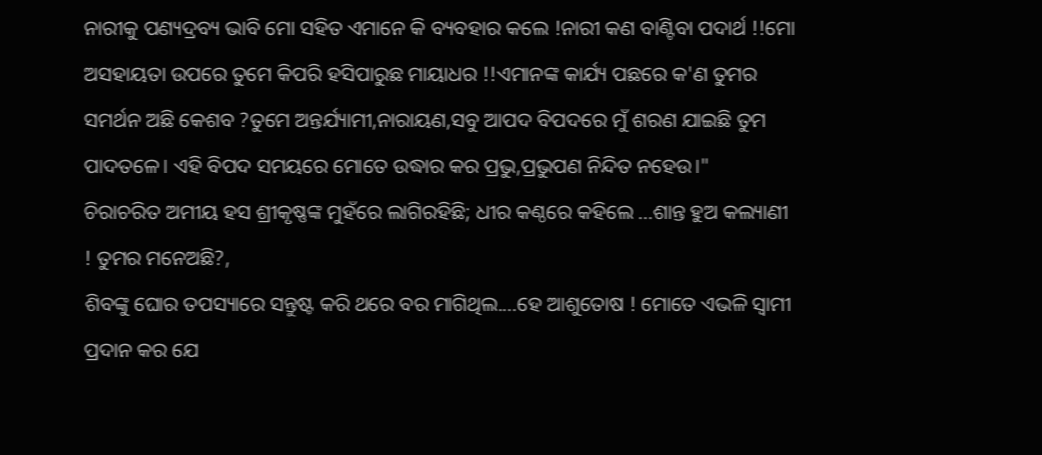ନାରୀକୁ ପଣ୍ୟଦ୍ରବ୍ୟ ଭାବି ମୋ ସହିତ ଏମାନେ କି ବ୍ୟବହାର କଲେ !ନାରୀ କଣ ବାଣ୍ଟିବା ପଦାର୍ଥ !!ମୋ ଅସହାୟତା ଉପରେ ତୁମେ କିପରି ହସିପାରୁଛ ମାୟାଧର !!ଏମାନଙ୍କ କାର୍ଯ୍ୟ ପଛରେ କ'ଣ ତୁମର ସମର୍ଥନ ଅଛି କେଶବ ?ତୁମେ ଅନ୍ତର୍ଯ୍ୟାମୀ,ନାରାୟଣ,ସବୁ ଆପଦ ବିପଦରେ ମୁଁ ଶରଣ ଯାଇଛି ତୁମ ପାଦତଳେ। ଏହି ବିପଦ ସମୟରେ ମୋତେ ଉଦ୍ଧାର କର ପ୍ରଭୁ,ପ୍ରଭୁପଣ ନିନ୍ଦିତ ନହେଉ।"
ଚିରାଚରିତ ଅମୀୟ ହସ ଶ୍ରୀକୃଷ୍ଣଙ୍କ ମୁହଁରେ ଲାଗିରହିଛି; ଧୀର କଣ୍ଠରେ କହିଲେ ...ଶାନ୍ତ ହୁଅ କଲ୍ୟାଣୀ ! ତୁମର ମନେଅଛି?,
ଶିବଙ୍କୁ ଘୋର ତପସ୍ୟାରେ ସନ୍ତୁଷ୍ଟ କରି ଥରେ ବର ମାଗିଥିଲ....ହେ ଆଶୁତୋଷ ! ମୋତେ ଏଭଳି ସ୍ବାମୀ ପ୍ରଦାନ କର ଯେ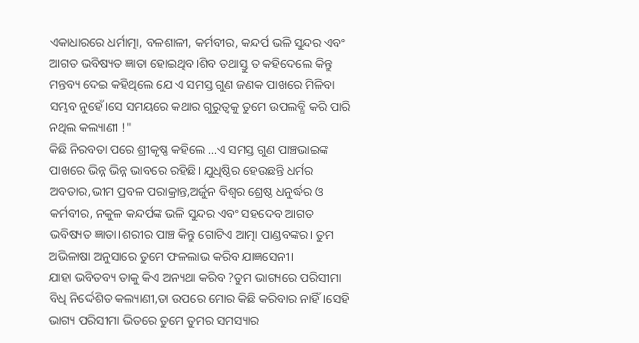ଏକାଧାରରେ ଧର୍ମାତ୍ମା, ବଳଶାଳୀ, କର୍ମବୀର, କନ୍ଦର୍ପ ଭଳି ସୁନ୍ଦର ଏବଂ ଆଗତ ଭବିଷ୍ୟତ ଜ୍ଞାତା ହୋଇଥିବ।ଶିବ ତଥାସ୍ତୁ ତ କହିଦେଲେ କିନ୍ତୁ ମନ୍ତବ୍ୟ ଦେଇ କହିଥିଲେ ଯେ ଏ ସମସ୍ତ ଗୁଣ ଜଣକ ପାଖରେ ମିଳିବା ସମ୍ଭବ ନୁହେଁ।ସେ ସମୟରେ କଥାର ଗୁରୁତ୍ୱକୁ ତୁମେ ଉପଲବ୍ଧି କରି ପାରି ନଥିଲ କଲ୍ୟାଣୀ !"
କିଛି ନିରବତା ପରେ ଶ୍ରୀକୃଷ୍ଣ କହିଲେ ...ଏ ସମସ୍ତ ଗୁଣ ପାଞ୍ଚଭାଇଙ୍କ ପାଖରେ ଭିନ୍ନ ଭିନ୍ନ ଭାବରେ ରହିଛି। ଯୁଧିଷ୍ଠିର ହେଉଛନ୍ତି ଧର୍ମର ଅବତାର,ଭୀମ ପ୍ରବଳ ପରାକ୍ରାନ୍ତ,ଅର୍ଜୁନ ବିଶ୍ବର ଶ୍ରେଷ୍ଠ ଧନୁର୍ଦ୍ଧର ଓ କର୍ମବୀର, ନକୁଳ କନ୍ଦର୍ପଙ୍କ ଭଳି ସୁନ୍ଦର ଏବଂ ସହଦେବ ଆଗତ ଭବିଷ୍ୟତ ଜ୍ଞାତା।ଶରୀର ପାଞ୍ଚ କିନ୍ତୁ ଗୋଟିଏ ଆତ୍ମା ପାଣ୍ଡବଙ୍କର। ତୁମ ଅଭିଳାଷା ଅନୁସାରେ ତୁମେ ଫଳଲାଭ କରିବ ଯାଜ୍ଞସେନୀ।
ଯାହା ଭବିତବ୍ୟ ତାକୁ କିଏ ଅନ୍ୟଥା କରିବ ?ତୁମ ଭାଗ୍ୟରେ ପରିସୀମା ବିଧି ନିର୍ଦ୍ଦେଶିତ କଲ୍ୟାଣୀ,ତା ଉପରେ ମୋର କିଛି କରିବାର ନାହିଁ।ସେହି ଭାଗ୍ୟ ପରିସୀମା ଭିତରେ ତୁମେ ତୁମର ସମସ୍ୟାର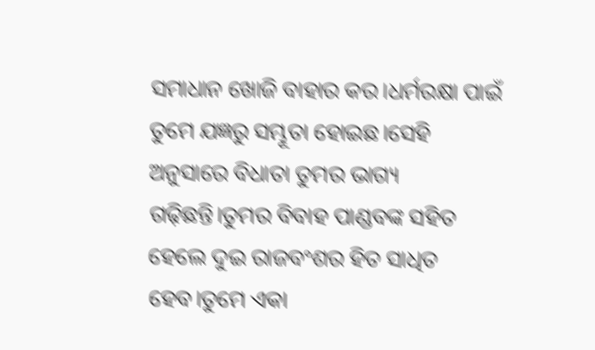ସମାଧାନ ଖୋଜି ବାହାର କର।ଧର୍ମରକ୍ଷା ପାଇଁ ତୁମେ ଯଜ୍ଞରୁ ସମ୍ଭୂତା ହୋଇଛ।ସେହି ଅନୁସାରେ ବିଧାତା ତୁମର ଭାଗ୍ୟ ଗଢ଼ିଛନ୍ତି।ତୁମର ବିବାହ ପାଣ୍ଡବଙ୍କ ସହିତ ହେଲେ ଦୁଇ ରାଜବଂଶର ହିତ ସାଧିତ ହେବ।ତୁମେ ଏକା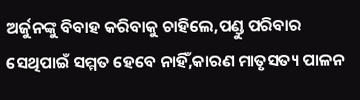ଅର୍ଜୁନଙ୍କୁ ବିବାହ କରିବାକୁ ଚାହିଲେ,ପଣ୍ଡୁ ପରିବାର ସେଥିପାଇଁ ସମ୍ମତ ହେବେ ନାହିଁ,କାରଣ ମାତୃସତ୍ୟ ପାଳନ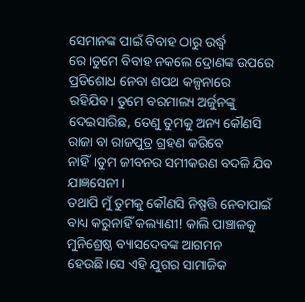ସେମାନଙ୍କ ପାଇଁ ବିବାହ ଠାରୁ ଉର୍ଦ୍ଧ୍ବ ରେ।ତୁମେ ବିବାହ ନକଲେ ଦ୍ରୋଣଙ୍କ ଉପରେ ପ୍ରତିଶୋଧ ନେବା ଶପଥ କଳ୍ପନାରେ ରହିଯିବ। ତୁମେ ବରମାଲ୍ୟ ଅର୍ଜୁନଙ୍କୁ ଦେଇସାରିଛ, ତେଣୁ ତୁମକୁ ଅନ୍ୟ କୌଣସି ରାଜା ବା ରାଜପୁତ୍ର ଗ୍ରହଣ କରିବେ ନାହିଁ।ତୁମ ଜୀବନର ସମୀକରଣ ବଦଳି ଯିବ ଯାଜ୍ଞସେନୀ।
ତଥାପି ମୁଁ ତୁମକୁ କୌଣସି ନିଷ୍ପତ୍ତି ନେବାପାଇଁ ବାଧ୍ୟ କରୁନାହିଁ କଲ୍ୟାଣୀ! କାଲି ପାଞ୍ଚାଳକୁ ମୁନିଶ୍ରେଷ୍ଠ ବ୍ୟାସଦେବଙ୍କ ଆଗମନ ହେଉଛି।ସେ ଏହି ଯୁଗର ସାମାଜିକ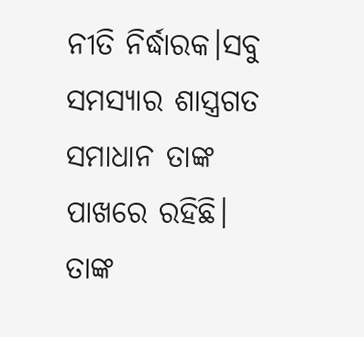ନୀତି ନିର୍ଦ୍ଧାରକ।ସବୁ ସମସ୍ୟାର ଶାସ୍ତ୍ରଗତ ସମାଧାନ ତାଙ୍କ ପାଖରେ ରହିଛି। ତାଙ୍କ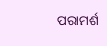ପରାମର୍ଶ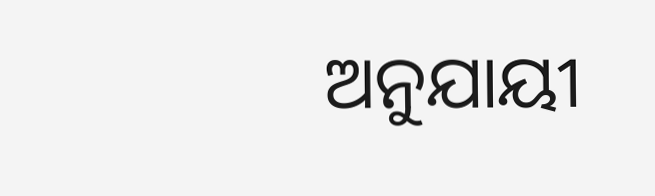ଅନୁଯାୟୀ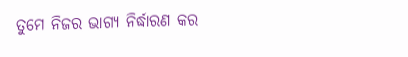ତୁମେ ନିଜର ଭାଗ୍ୟ ନିର୍ଦ୍ଧାରଣ କର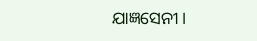ଯାଜ୍ଞସେନୀ।